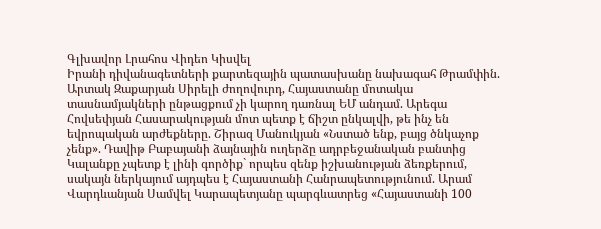Գլխավոր Լրահոս Վիդեո Կիսվել
Իրանի դիվանագետների քարտեզային պատասխանը նախագահ Թրամփին. Արտակ Զաքարյան Սիրելի ժողովուրդ, Հայաստանը մոտակա տասնամյակների ընթացքում չի կարող դառնալ ԵՄ անդամ. Արեգա Հովսեփյան Հասարակության մոտ պետք է ճիշտ ընկալվի, թե ինչ են եվրոպական արժեքները. Շիրազ Մանուկյան «Նստած ենք, բայց ծնկաչոք չենք». Դավիթ Բաբայանի ձայնային ուղերձը ադրբեջանական բանտից Կալանքը չպետք է լինի գործիք` որպես զենք իշխանության ձեռքերում, սակայն ներկայում այդպես է Հայաստանի Հանրապետությունում. Արամ Վարդևանյան Սամվել Կարապետյանը պարգևատրեց «Հայաստանի 100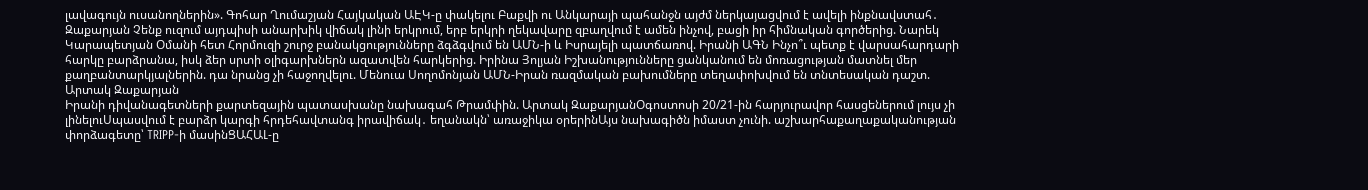լավագույն ուսանողներին». Գոհար Ղումաշյան Հայկական ԱԷԿ-ը փակելու Բաքվի ու Անկարայի պահանջն այժմ ներկայացվում է ավելի ինքնավստահ․ Զաքարյան Չենք ուզում այդպիսի անարխիկ վիճակ լինի երկրում, երբ երկրի ղեկավարը զբաղվում է ամեն ինչով, բացի իր հիմնական գործերից. Նարեկ Կարապետյան Օմանի հետ Հորմուզի շուրջ բանակցությունները ձգձգվում են ԱՄՆ-ի և Իսրայելի պատճառով. Իրանի ԱԳՆ Ինչո՞ւ պետք է վարսահարդարի հարկը բարձրանա, իսկ ձեր սրտի օլիգարխներն ազատվեն հարկերից. Իրինա Յոլյան Իշխանությունները ցանկանում են մոռացության մատնել մեր քաղբանտարկյալներին. դա նրանց չի հաջողվելու. Մենուա Սողոմոնյան ԱՄՆ-Իրան ռազմական բախումները տեղափոխվում են տնտեսական դաշտ. Արտակ Զաքարյան
Իրանի դիվանագետների քարտեզային պատասխանը նախագահ Թրամփին. Արտակ ԶաքարյանՕգոստոսի 20/21-ին հարյուրավոր հասցեներում լույս չի լինելուՍպասվում է բարձր կարգի հրդեհավտանգ իրավիճակ․ եղանակն՝ առաջիկա օրերինԱյս նախագիծն իմաստ չունի. աշխարհաքաղաքականության փորձագետը՝ TRIPP-ի մասինՑԱՀԱԼ-ը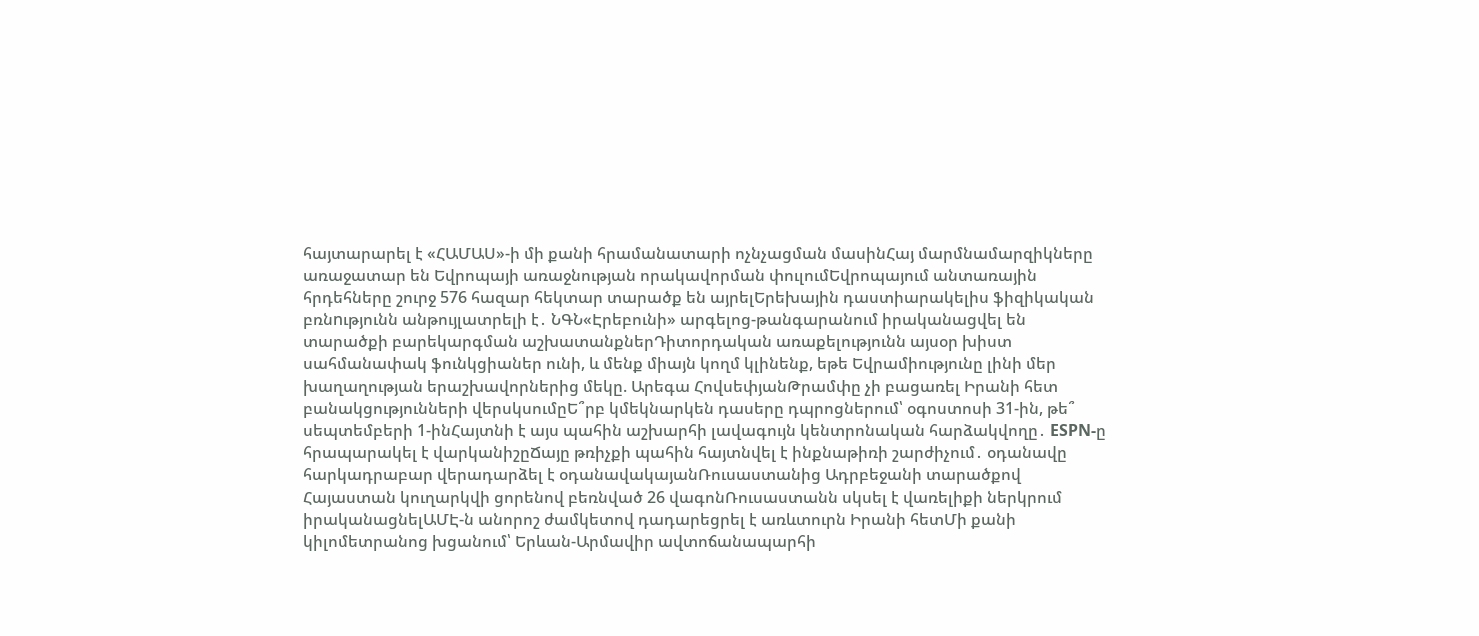հայտարարել է «ՀԱՄԱՍ»-ի մի քանի հրամանատարի ոչնչացման մասինՀայ մարմնամարզիկները առաջատար են Եվրոպայի առաջնության որակավորման փուլումԵվրոպայում անտառային հրդեհները շուրջ 576 հազար հեկտար տարածք են այրելԵրեխային դաստիարակելիս ֆիզիկական բռնnւթյունն անթույլատրելի է․ ՆԳՆ«Էրեբունի» արգելոց-թանգարանում իրականացվել են տարածքի բարեկարգման աշխատանքներԴիտորդական առաքելությունն այսօր խիստ սահմանափակ ֆունկցիաներ ունի, և մենք միայն կողմ կլինենք, եթե Եվրամիությունը լինի մեր խաղաղության երաշխավորներից մեկը. Արեգա ՀովսեփյանԹրամփը չի բացառել Իրանի հետ բանակցությունների վերսկսումըԵ՞րբ կմեկնարկեն դասերը դպրոցներում՝ օգոստոսի 31-ին, թե՞ սեպտեմբերի 1-ինՀայտնի է այս պահին աշխարհի լավագույն կենտրոնական հարձակվողը․ ESPN-ը հրապարակել է վարկանիշըՃայը թռիչքի պահին հայտնվել է ինքնաթիռի շարժիչում․ օդանավը հարկադրաբար վերադարձել է օդանավակայանՌուսաստանից Ադրբեջանի տարածքով Հայաստան կուղարկվի ցորենով բեռնված 26 վագոնՌուսաստանն սկսել է վառելիքի ներկրում իրականացնելԱՄԷ-ն անորոշ ժամկետով դադարեցրել է առևտուրն Իրանի հետՄի քանի կիլոմետրանոց խցանում՝ Երևան-Արմավիր ավտոճանապարհի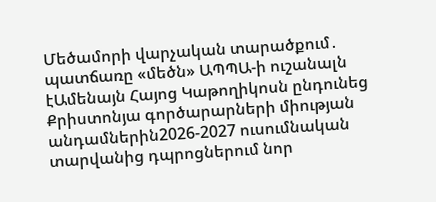Մեծամորի վարչական տարածքում․ պատճառը «մեծն» ԱՊՊԱ-ի ուշանալն էԱմենայն Հայոց Կաթողիկոսն ընդունեց Քրիստոնյա գործարարների միության անդամներին2026-2027 ուսումնական տարվանից դպրոցներում նոր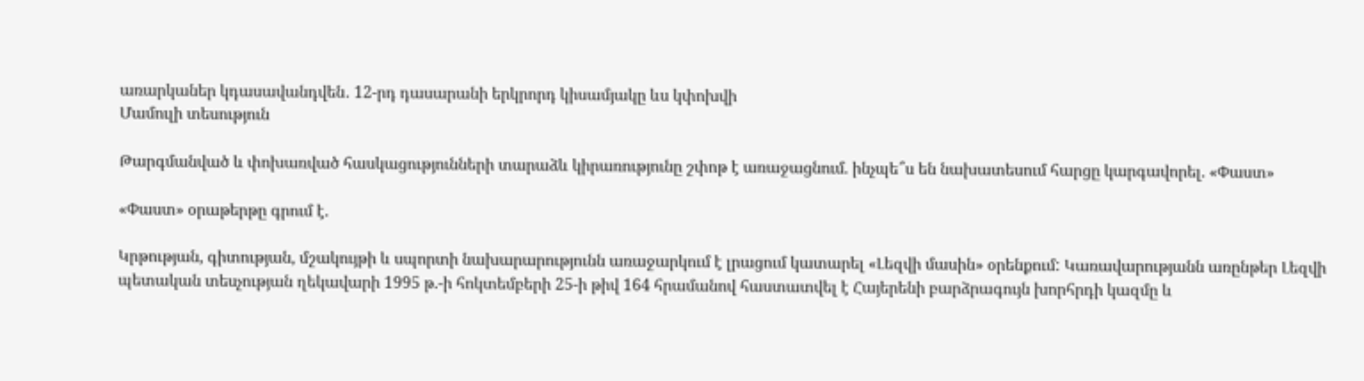առարկաներ կդասավանդվեն․ 12-րդ դասարանի երկրորդ կիսամյակը ևս կփոխվի
Մամուլի տեսություն

Թարգմանված և փոխառված հասկացությունների տարաձև կիրառությունը շփոթ է առաջացնում. ինչպե՞ս են նախատեսում հարցը կարգավորել. «Փաստ»

«Փաստ» օրաթերթը գրում է.

Կրթության, գիտության, մշակույթի և սպորտի նախարարությունն առաջարկում է լրացում կատարել «Լեզվի մասին» օրենքում: Կառավարությանն առընթեր Լեզվի պետական տեսչության ղեկավարի 1995 թ.-ի հոկտեմբերի 25-ի թիվ 164 հրամանով հաստատվել է Հայերենի բարձրագույն խորհրդի կազմը և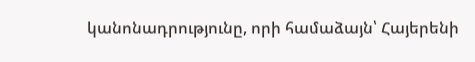կանոնադրությունը, որի համաձայն՝ Հայերենի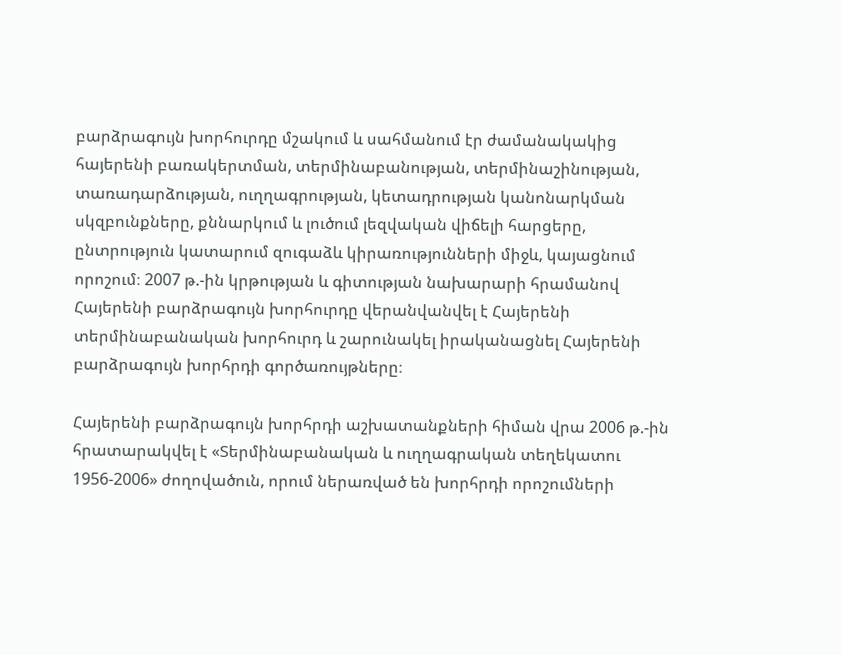բարձրագույն խորհուրդը մշակում և սահմանում էր ժամանակակից հայերենի բառակերտման, տերմինաբանության, տերմինաշինության, տառադարձության, ուղղագրության, կետադրության կանոնարկման սկզբունքները, քննարկում և լուծում լեզվական վիճելի հարցերը, ընտրություն կատարում զուգաձև կիրառությունների միջև, կայացնում որոշում։ 2007 թ.-ին կրթության և գիտության նախարարի հրամանով Հայերենի բարձրագույն խորհուրդը վերանվանվել է Հայերենի տերմինաբանական խորհուրդ և շարունակել իրականացնել Հայերենի բարձրագույն խորհրդի գործառույթները։

Հայերենի բարձրագույն խորհրդի աշխատանքների հիման վրա 2006 թ.-ին հրատարակվել է «Տերմինաբանական և ուղղագրական տեղեկատու 1956-2006» ժողովածուն, որում ներառված են խորհրդի որոշումների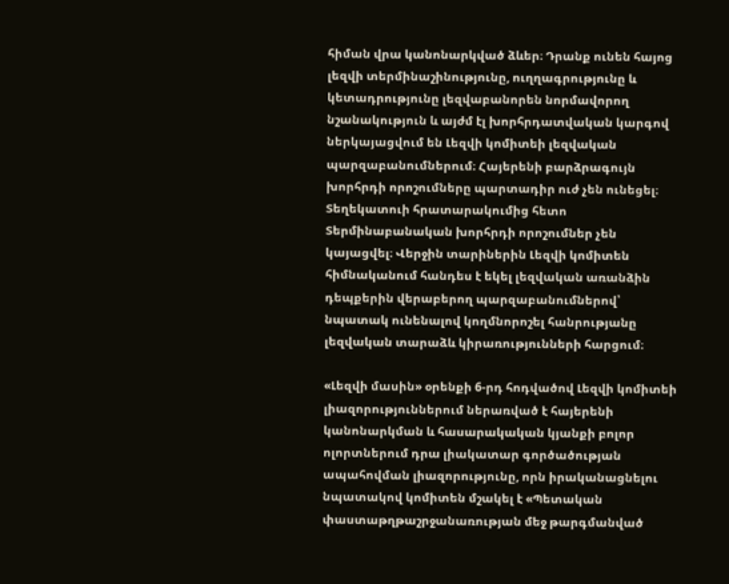հիման վրա կանոնարկված ձևեր։ Դրանք ունեն հայոց լեզվի տերմինաշինությունը, ուղղագրությունը և կետադրությունը լեզվաբանորեն նորմավորող նշանակություն և այժմ էլ խորհրդատվական կարգով ներկայացվում են Լեզվի կոմիտեի լեզվական պարզաբանումներում։ Հայերենի բարձրագույն խորհրդի որոշումները պարտադիր ուժ չեն ունեցել։ Տեղեկատուի հրատարակումից հետո Տերմինաբանական խորհրդի որոշումներ չեն կայացվել։ Վերջին տարիներին Լեզվի կոմիտեն հիմնականում հանդես է եկել լեզվական առանձին դեպքերին վերաբերող պարզաբանումներով՝ նպատակ ունենալով կողմնորոշել հանրությանը լեզվական տարաձև կիրառությունների հարցում։

«Լեզվի մասին» օրենքի 6-րդ հոդվածով Լեզվի կոմիտեի լիազորություններում ներառված է հայերենի կանոնարկման և հասարակական կյանքի բոլոր ոլորտներում դրա լիակատար գործածության ապահովման լիազորությունը, որն իրականացնելու նպատակով կոմիտեն մշակել է «Պետական փաստաթղթաշրջանառության մեջ թարգմանված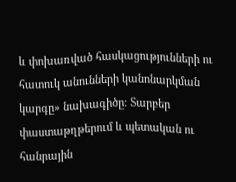և փոխառված հասկացությունների ու հատուկ անունների կանոնարկման կարգը» նախագիծը։ Տարբեր փաստաթղթերում և պետական ու հանրային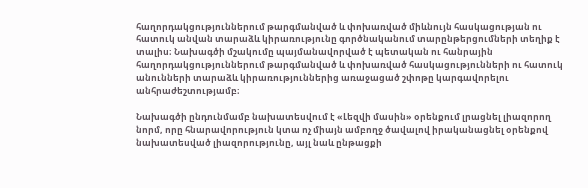հաղորդակցություններում թարգմանված և փոխառված միևնույն հասկացության ու հատուկ անվան տարաձև կիրառությունը գործնականում տարընթերցումների տեղիք է տալիս։ Նախագծի մշակումը պայմանավորված է պետական ու հանրային հաղորդակցություններում թարգմանված և փոխառված հասկացությունների ու հատուկ անունների տարաձև կիրառություններից առաջացած շփոթը կարգավորելու անհրաժեշտությամբ։

Նախագծի ընդունմամբ նախատեսվում է «Լեզվի մասին» օրենքում լրացնել լիազորող նորմ, որը հնարավորություն կտա ոչ միայն ամբողջ ծավալով իրականացնել օրենքով նախատեսված լիազորությունը, այլ նաև ընթացքի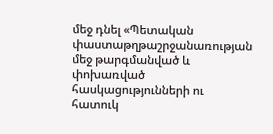մեջ դնել «Պետական փաստաթղթաշրջանառության մեջ թարգմանված և փոխառված հասկացությունների ու հատուկ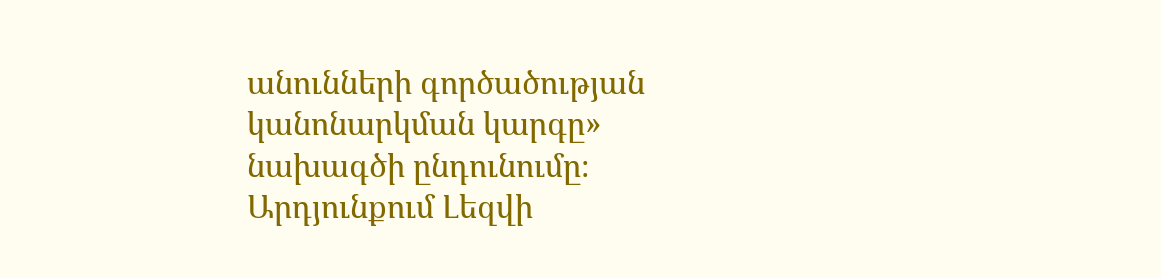անունների գործածության կանոնարկման կարգը» նախագծի ընդունումը։ Արդյունքում Լեզվի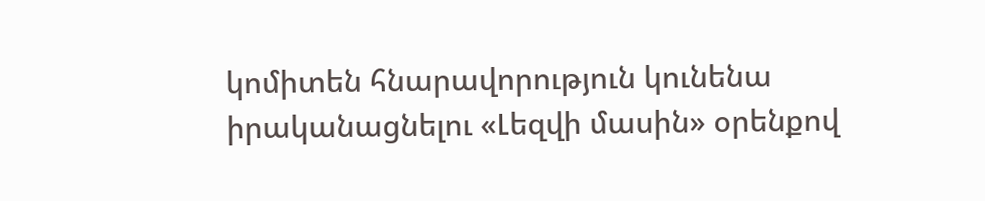կոմիտեն հնարավորություն կունենա իրականացնելու «Լեզվի մասին» օրենքով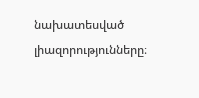նախատեսված լիազորությունները։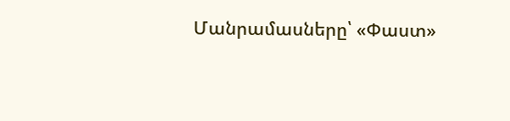Մանրամասները՝ «Փաստ»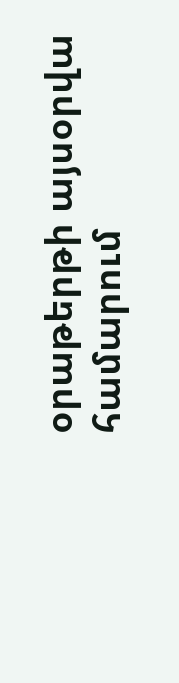օրաթերթի այսօրվա համարում